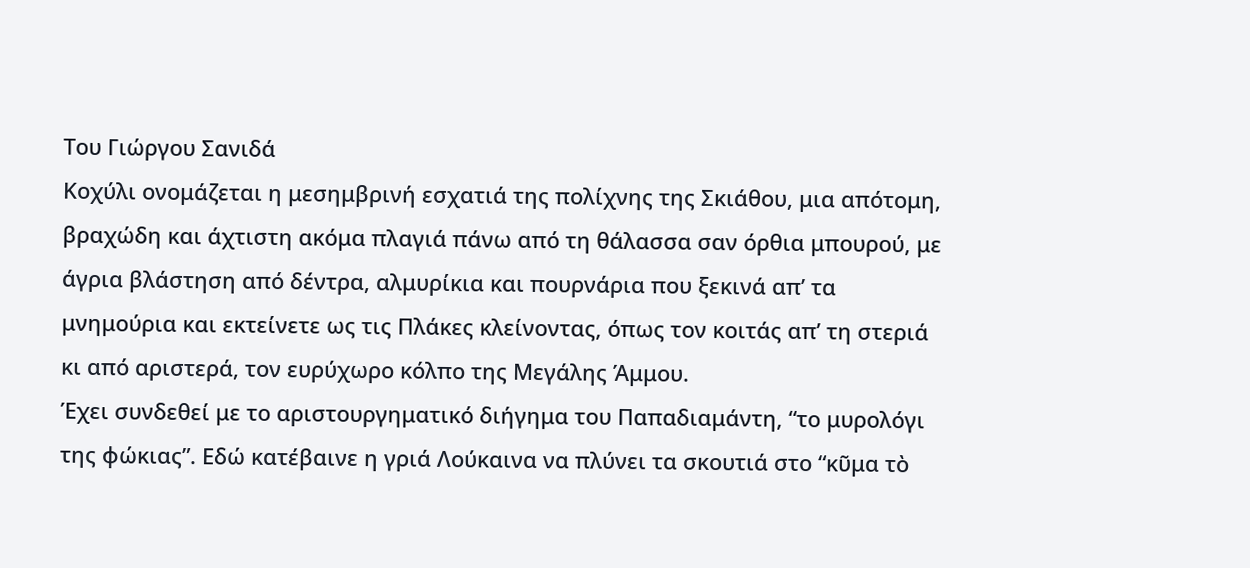Του Γιώργου Σανιδά
Κοχύλι ονομάζεται η μεσημβρινή εσχατιά της πολίχνης της Σκιάθου, μια απότομη, βραχώδη και άχτιστη ακόμα πλαγιά πάνω από τη θάλασσα σαν όρθια μπουρού, με άγρια βλάστηση από δέντρα, αλμυρίκια και πουρνάρια που ξεκινά απ’ τα μνημούρια και εκτείνετε ως τις Πλάκες κλείνοντας, όπως τον κοιτάς απ’ τη στεριά κι από αριστερά, τον ευρύχωρο κόλπο της Μεγάλης Άμμου.
Έχει συνδεθεί με το αριστουργηματικό διήγημα του Παπαδιαμάντη, “το μυρολόγι της φώκιας”. Εδώ κατέβαινε η γριά Λούκαινα να πλύνει τα σκουτιά στο “κῦμα τὸ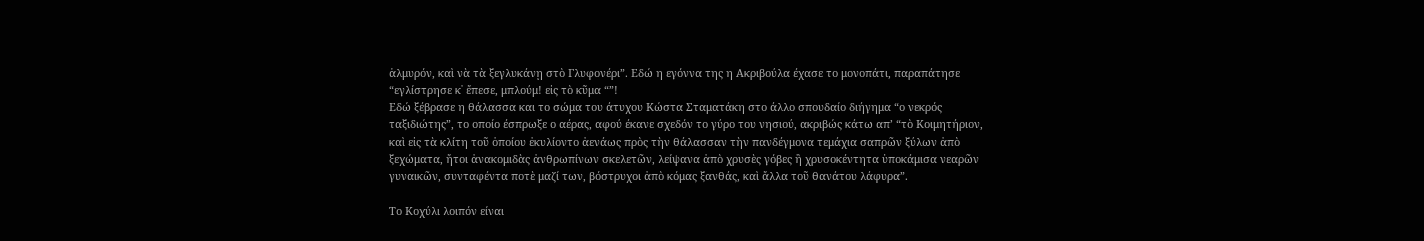ἁλμυρόν, καὶ νὰ τὰ ξεγλυκάνῃ στὸ Γλυφονέρι”. Εδώ η εγόννα της η Ακριβούλα έχασε το μονοπάτι, παραπάτησε “εγλίστρησε κ᾿ ἔπεσε, μπλούμ! εἰς τὸ κῦμα “”!
Εδώ ξέβρασε η θάλασσα και το σώμα του άτυχου Κώστα Σταματάκη στο άλλο σπουδαίο διήγημα “ο νεκρός ταξιδιώτης”, το οποίο έσπρωξε ο αέρας, αφού έκανε σχεδόν το γύρο του νησιού, ακριβώς κάτω απ’ “τὸ Κοιμητήριον, καὶ εἰς τὰ κλίτη τοῦ ὁποίου ἐκυλίοντο ἀενάως πρὸς τὴν θάλασσαν τὴν πανδέγμονα τεμάχια σαπρῶν ξύλων ἀπὸ ξεχώματα, ἤτοι ἀνακομιδὰς ἀνθρωπίνων σκελετῶν, λείψανα ἀπὸ χρυσὲς γόβες ἢ χρυσοκέντητα ὑποκάμισα νεαρῶν γυναικῶν, συνταφέντα ποτὲ μαζί των, βόστρυχοι ἀπὸ κόμας ξανθάς, καὶ ἄλλα τοῦ θανάτου λάφυρα”.

Το Κοχύλι λοιπόν είναι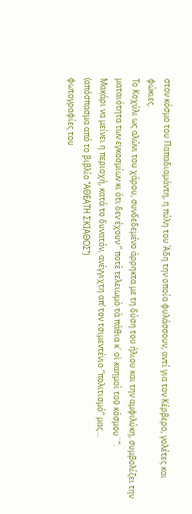στον κόσμο του Παπαδιαμάντη, η πύλη του Άδη την οποία φυλάσσουν, αντί για τον Κέρβερο, γολέτες και φώκιες.
Το Κοχύλι ως αλώνι του χάρου, συνδεδεμένο άρρηκτα με τη δύση του ήλιου και την αμφιλύκη, συμβολίζει την ματαιότητα των εγκοσμίων κι ότι δεν έχουν ” ποτὲ τελειωμὸ τὰ πάθια κ᾿ οἱ καημοὶ τοῦ κόσμου¨”.
Μακάρι να μείνει η περιοχή, κατά το δυνατόν, ανέγγιχτη απ’ τον τσιμεντένιο “πολιτισμό” μας…
(απόσπασμα από το βιβλίο ‘’ΑΘΕΑΤΗ ΣΚΙΑΘΟΣ’’)
φωτογραφίες του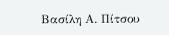Βασίλη Α. Πίτσου